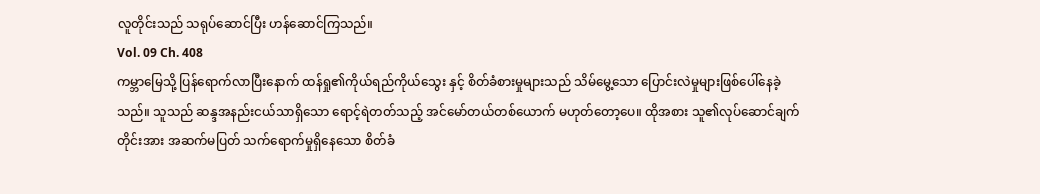လူတိုင်းသည် သရုပ်ဆောင်ပြီး ဟန်ဆောင်ကြသည်။
Vol. 09 Ch. 408
ကမ္ဘာမြေသို့ ပြန်ရောက်လာပြီးနောက် ထန်ရှု၏ကိုယ်ရည်ကိုယ်သွေး နှင့် စိတ်ခံစားမှုများသည် သိမ်မွေ့သော ပြောင်းလဲမှုများဖြစ်ပေါ်နေခဲ့သည်။ သူသည် ဆန္ဒအနည်းငယ်သာရှိသော ရောင့်ရဲတတ်သည့် အင်မော်တယ်တစ်ယောက် မဟုတ်တော့ပေ။ ထိုအစား သူ၏လုပ်ဆောင်ချက်တိုင်းအား အဆက်မပြတ် သက်ရောက်မှုရှိနေသော စိတ်ခံ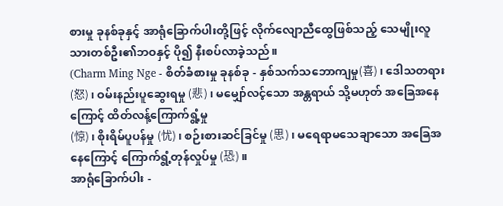စားမှု ခုနစ်ခုနှင့် အာရုံခြောက်ပါးတို့ဖြင့် လိုက်လျောညီထွေဖြစ်သည့် သေမျိုးလူသားတစ်ဦး၏ဘဝနှင့် ပို၍ နီးစပ်လာခဲ့သည်။
(Charm Ming Nge - စိတ်ခံစားမှု ခုနစ်ခု - နှစ်သက်သဘောကျမှု(喜)၊ ဒေါသတရား(怒)၊ ဝမ်းနည်းပူဆွေးရမှု (悲)၊ မမျှော်လင့်သော အန္တရာယ် သို့မဟုတ် အခြေအနေကြောင့် ထိတ်လန့်ကြောက်ရွံ့မှု
(惊)၊ စိုးရိမ်ပူပန်မှု (忧)၊ စဉ်းစားဆင်ခြင်မှု (思)၊ မရေရာမသေချာသော အခြေအနေကြောင့် ကြောက်ရွံ့တုန်လှုပ်မှု (恐)။
အာရုံခြောက်ပါး -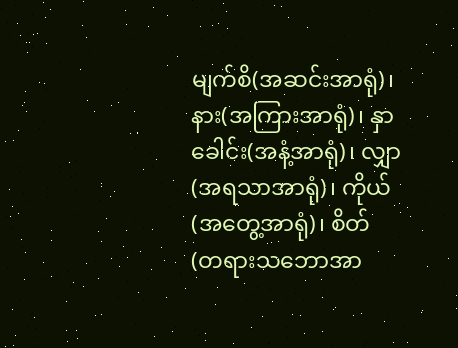မျက်စိ(အဆင်းအာရုံ)၊ နား(အကြားအာရုံ)၊ နှာခေါင်း(အနံ့အာရုံ)၊ လျှာ(အရသာအာရုံ)၊ ကိုယ်(အတွေ့အာရုံ)၊ စိတ်(တရားသဘောအာ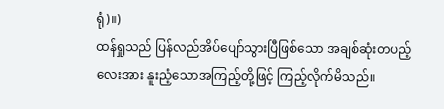ရုံ)။)
ထန်ရှုသည် ပြန်လည်အိပ်ပျော်သွားပြီဖြစ်သော အချစ်ဆုံးတပည့်လေးအား နူးညံ့သောအကြည့်တို့ဖြင့် ကြည့်လိုက်မိသည်။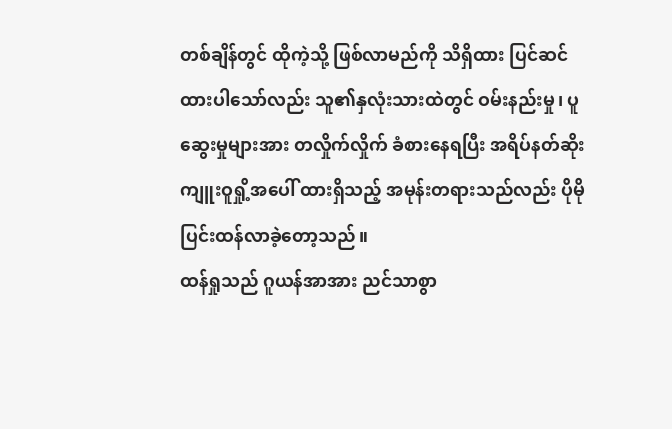တစ်ချိန်တွင် ထိုကဲ့သို့ ဖြစ်လာမည်ကို သိရှိထား ပြင်ဆင်ထားပါသော်လည်း သူ၏နှလုံးသားထဲတွင် ဝမ်းနည်းမှု၊ ပူဆွေးမှုများအား တလှိုက်လှိုက် ခံစားနေရပြီး အရိပ်နတ်ဆိုးကျူးဝူရှို့အပေါ် ထားရှိသည့် အမုန်းတရားသည်လည်း ပိုမိုပြင်းထန်လာခဲ့တော့သည်။
ထန်ရှုသည် ဂူယန်အာအား ညင်သာစွာ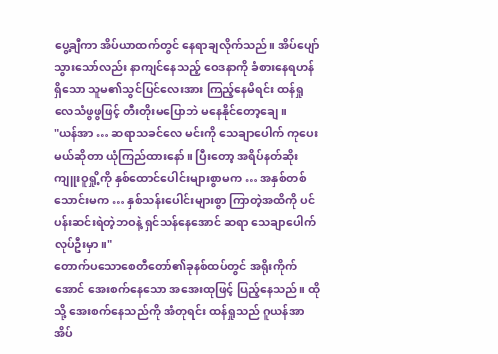ပွေ့ချီကာ အိပ်ယာထက်တွင် နေရာချလိုက်သည်။ အိပ်ပျော်သွားသော်လည်း နာကျင်နေသည့် ဝေဒနာကို ခံစားနေရဟန်ရှိသော သူမ၏သွင်ပြင်လေးအား ကြည့်နေမိရင်း ထန်ရှု လေသံဖွဖွဖြင့် တီးတိုးမပြောဘဲ မနေနိုင်တော့ချေ။
"ယန်အာ … ဆရာသခင်လေ မင်းကို သေချာပေါက် ကုပေးမယ်ဆိုတာ ယုံကြည်ထားနော်။ ပြီးတော့ အရိပ်နတ်ဆိုးကျူးဝူရှို့ကို နှစ်ထောင်ပေါင်းများစွာမက … အနှစ်တစ်သောင်းမက … နှစ်သန်းပေါင်းများစွာ ကြာတဲ့အထိကို ပင်ပန်းဆင်းရဲတဲ့ဘဝနဲ့ ရှင်သန်နေအောင် ဆရာ သေချာပေါက် လုပ်ဦးမှာ။"
တောက်ပသောစေတီတော်၏ခုနစ်ထပ်တွင် အရိုးကိုက်အောင် အေးစက်နေသော အအေးထုဖြင့် ပြည့်နေသည်။ ထိုသို့ အေးစက်နေသည်ကို အံတုရင်း ထန်ရှုသည် ဂူယန်အာအိပ်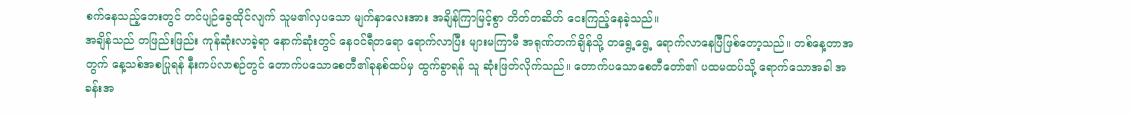စက်နေသည့်ဘေးတွင် တင်ပျဉ်ခွေထိုင်လျက် သူမ၏လှပသော မျက်နှာလေးအား အချိန်ကြာမြင့်စွာ တိတ်တဆိတ် ငေးကြည့်နေခဲ့သည်။
အချိန်သည် တဖြည်းဖြည်း ကုန်ဆုံးလာခဲ့ရာ နောက်ဆုံးတွင် နေဝင်ရီတရော ရောက်လာပြီး များမကြာမီ အရုဏ်တက်ချိန်သို့ တရွေ့ရွေ့ ရောက်လာနေပြီဖြစ်တော့သည်။ တစ်နေ့တာအတွက် နေ့သစ်အစပြုရန် နီးကပ်လာစဉ်တွင် တောက်ပသောစေတီ၏ခုနစ်ထပ်မှ ထွက်ခွာရန် သူ ဆုံးဖြတ်လိုက်သည်။ တောက်ပသောစေတီတော်၏ ပထမထပ်သို့ ရောက်သောအခါ အခန်းအ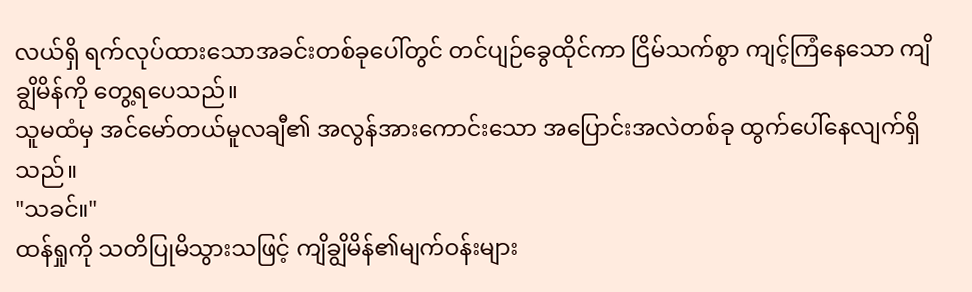လယ်ရှိ ရက်လုပ်ထားသောအခင်းတစ်ခုပေါ်တွင် တင်ပျဉ်ခွေထိုင်ကာ ငြိမ်သက်စွာ ကျင့်ကြံနေသော ကျိချွိမိန်ကို တွေ့ရပေသည်။
သူမထံမှ အင်မော်တယ်မူလချီ၏ အလွန်အားကောင်းသော အပြောင်းအလဲတစ်ခု ထွက်ပေါ်နေလျက်ရှိသည်။
"သခင်။"
ထန်ရှုကို သတိပြုမိသွားသဖြင့် ကျိချွိမိန်၏မျက်ဝန်းများ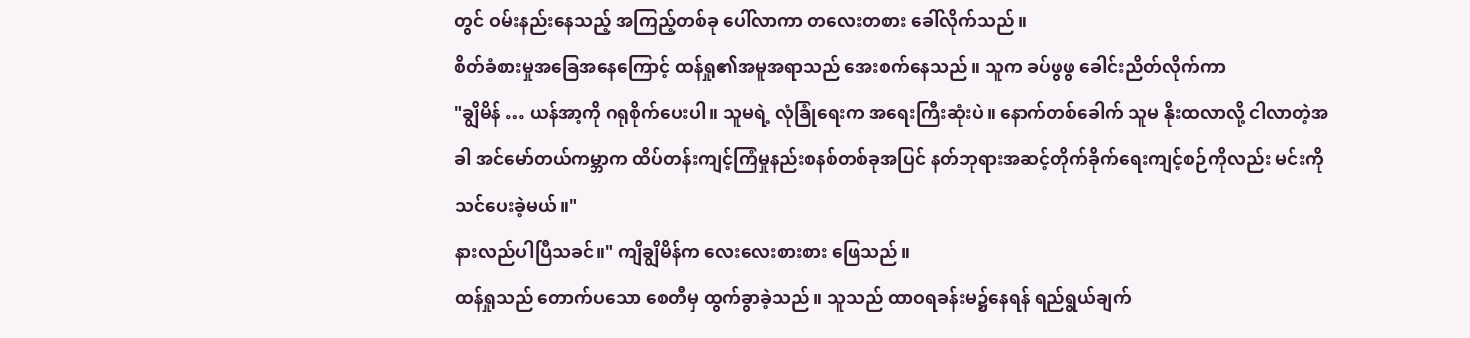တွင် ဝမ်းနည်းနေသည့် အကြည့်တစ်ခု ပေါ်လာကာ တလေးတစား ခေါ်လိုက်သည်။
စိတ်ခံစားမှုအခြေအနေကြောင့် ထန်ရှု၏အမူအရာသည် အေးစက်နေသည်။ သူက ခပ်ဖွဖွ ခေါင်းညိတ်လိုက်ကာ
"ချွိမိန် … ယန်အာ့ကို ဂရုစိုက်ပေးပါ။ သူမရဲ့ လုံခြုံရေးက အရေးကြီးဆုံးပဲ။ နောက်တစ်ခေါက် သူမ နိုးထလာလို့ ငါလာတဲ့အခါ အင်မော်တယ်ကမ္ဘာက ထိပ်တန်းကျင့်ကြံမှုနည်းစနစ်တစ်ခုအပြင် နတ်ဘုရားအဆင့်တိုက်ခိုက်ရေးကျင့်စဉ်ကိုလည်း မင်းကို သင်ပေးခဲ့မယ်။"
နားလည်ပါပြီသခင်။" ကျိချွိမိန်က လေးလေးစားစား ဖြေသည်။
ထန်ရှုသည် တောက်ပသော စေတီမှ ထွက်ခွာခဲ့သည်။ သူသည် ထာဝရခန်းမ၌နေရန် ရည်ရွယ်ချက်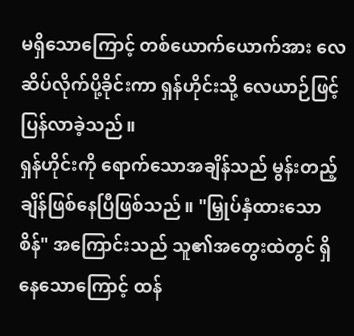မရှိသောကြောင့် တစ်ယောက်ယောက်အား လေဆိပ်လိုက်ပို့ခိုင်းကာ ရှန်ဟိုင်းသို့ လေယာဉ်ဖြင့် ပြန်လာခဲ့သည်။
ရှန်ဟိုင်းကို ရောက်သောအချိန်သည် မွန်းတည့်ချိန်ဖြစ်နေပြီဖြစ်သည်။ "မြှုပ်နှံထားသော စိန်" အကြောင်းသည် သူ၏အတွေးထဲတွင် ရှိနေသောကြောင့် ထန်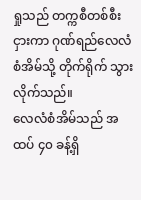ရှုသည် တက္ကစီတစ်စီးငှားကာ ဂုဏ်ရည်လေလံစံအိမ်သို့ တိုက်ရိုက် သွားလိုက်သည်။
လေလံစံအိမ်သည် အထပ် ၄၀ ခန့်ရှိ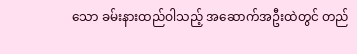သော ခမ်းနားထည်ဝါသည့် အဆောက်အဦးထဲတွင် တည်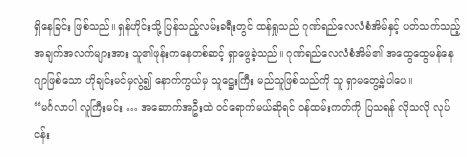ရှိနေခြင်း ဖြစ်သည်။ ရှန်ဟိုင်းသို့ ပြန်သည့်လမ်းခရီးတွင် ထန်ရှုသည် ဂုဏ်ရည်လေလံစံအိမ်နှင့် ပတ်သက်သည့် အချက်အလက်များအား သူ၏ဖုန်းကနေတစ်ဆင့် ရှာဖွေခဲ့သည်။ ဂုဏ်ရည်လေလံစံအိမ်၏ အထွေထွေမန်နေဂျာဖြစ်သော ဟိုချင်းမင်မှလွဲ၍ နောက်ကွယ်မှ သူဋ္ဌေးကြီး မည်သူဖြစ်သည်ကို သူ ရှာမတွေ့ခဲ့ပါပေ။
“မင်္ဂလာပါ လူကြီးမင်း … အဆောက်အဦးထဲ ဝင်ရောက်မယ်ဆိုရင် ဝန်ထမ်းကတ်ကို ပြသရန် လိုသလို လုပ်ငန်း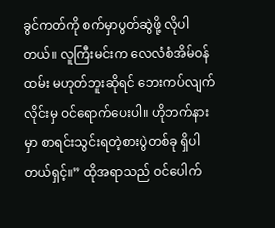ခွင်ကတ်ကို စက်မှာပွတ်ဆွဲဖို့ လိုပါတယ်။ လူကြီးမင်းက လေလံစံအိမ်ဝန်ထမ်း မဟုတ်ဘူးဆိုရင် ဘေးကပ်လျက်လိုင်းမှ ဝင်ရောက်ပေးပါ။ ဟိုဘက်နားမှာ စာရင်းသွင်းရတဲ့စားပွဲတစ်ခု ရှိပါတယ်ရှင့်။” ထိုအရာသည် ဝင်ပေါက်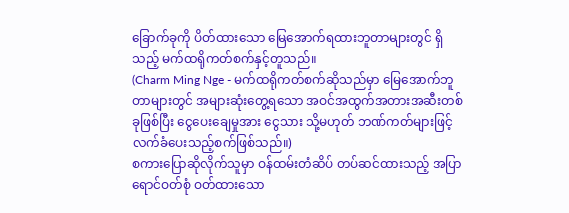ခြောက်ခုကို ပိတ်ထားသော မြေအောက်ရထားဘူတာများတွင် ရှိသည့် မက်ထရိုကတ်စက်နှင့်တူသည်။
(Charm Ming Nge - မက်ထရိုကတ်စက်ဆိုသည်မှာ မြေအောက်ဘူတာများတွင် အများဆုံးတွေ့ရသော အဝင်အထွက်အတားအဆီးတစ်ခုဖြစ်ပြီး ငွေပေးချေမှုအား ငွေသား သို့မဟုတ် ဘဏ်ကတ်များဖြင့် လက်ခံပေးသည့်စက်ဖြစ်သည်။)
စကားပြောဆိုလိုက်သူမှာ ဝန်ထမ်းတံဆိပ် တပ်ဆင်ထားသည့် အပြာရောင်ဝတ်စုံ ဝတ်ထားသော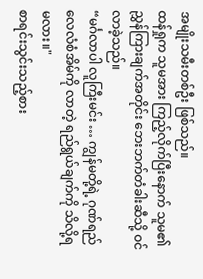အမျိုးသမီးတစ်ဦး ဖြစ်သည်။
ထန်ရှုက သူမအား ကြည့်လိုက်ပြီးနောက် သူမ၏ ညွှန်ကြားချက်အတိုင်း ဘေးဘက်တံခါးဆီသို့ ဝင်လာခဲ့သည်။
“မင်္ဂလာပါ လူကြီးမင်း … ကျွန်မတို့ရဲ့ ဂုဏ်ရည်လေလံစံအိမ်ကို လာတဲ့ ရည်ရွယ်ချက်ကို သိလို့ရမလား။"
စာရင်းသွင်းသည့်စား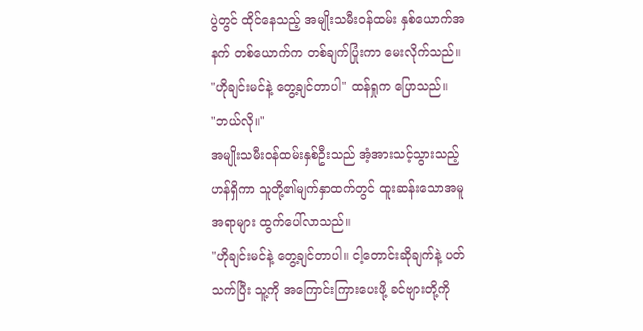ပွဲတွင် ထိုင်နေသည့် အမျိုးသမီးဝန်ထမ်း နှစ်ယောက်အနက် တစ်ယောက်က တစ်ချက်ပြုံးကာ မေးလိုက်သည်။
"ဟိုချင်းမင်နဲ့ တွေ့ချင်တာပါ" ထန်ရှုက ပြောသည်။
"ဘယ်လို။"
အမျိုးသမီးဝန်ထမ်းနှစ်ဦးသည် အံ့အားသင့်သွားသည့်ဟန်ရှိကာ သူတို့၏မျက်နှာထက်တွင် ထူးဆန်းသောအမူအရာများ ထွက်ပေါ်လာသည်။
"ဟိုချင်းမင်နဲ့ တွေ့ချင်တာပါ။ ငါ့တောင်းဆိုချက်နဲ့ ပတ်သက်ပြီး သူ့ကို အကြောင်းကြားပေးဖို့ ခင်ဗျားတို့ကို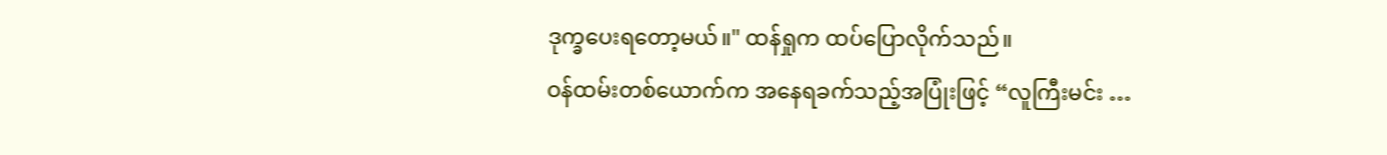ဒုက္ခပေးရတော့မယ်။" ထန်ရှုက ထပ်ပြောလိုက်သည်။
ဝန်ထမ်းတစ်ယောက်က အနေရခက်သည့်အပြုံးဖြင့် “လူကြီးမင်း …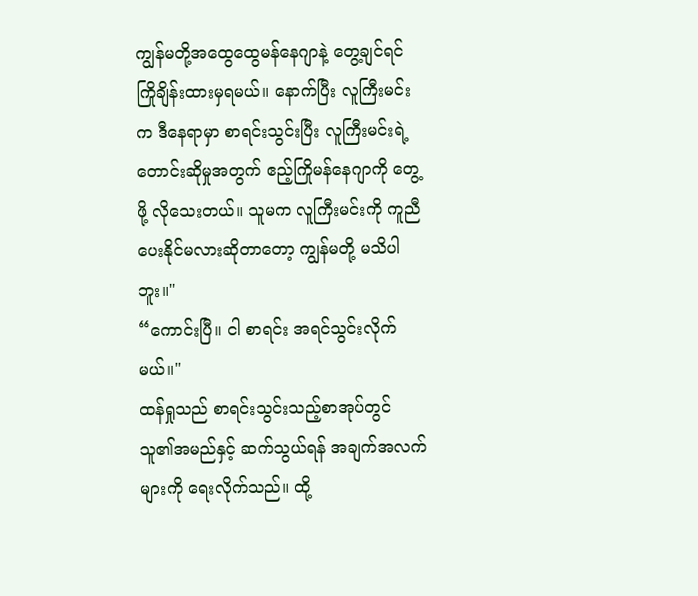ကျွန်မတို့အထွေထွေမန်နေဂျာနဲ့ တွေ့ချင်ရင် ကြိုချိန်းထားမှရမယ်။ နောက်ပြီး လူကြီးမင်းက ဒီနေရာမှာ စာရင်းသွင်းပြီး လူကြီးမင်းရဲ့တောင်းဆိုမှုအတွက် ဧည့်ကြိုမန်နေဂျာကို တွေ့ဖို့ လိုသေးတယ်။ သူမက လူကြီးမင်းကို ကူညီပေးနိုင်မလားဆိုတာတော့ ကျွန်မတို့ မသိပါဘူး။"
“ကောင်းပြီ။ ငါ စာရင်း အရင်သွင်းလိုက်မယ်။"
ထန်ရှုသည် စာရင်းသွင်းသည့်စာအုပ်တွင် သူ၏အမည်နှင့် ဆက်သွယ်ရန် အချက်အလက်များကို ရေးလိုက်သည်။ ထို့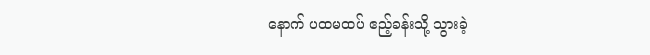နောက် ပထမထပ် ဧည့်ခန်းသို့ သွားခဲ့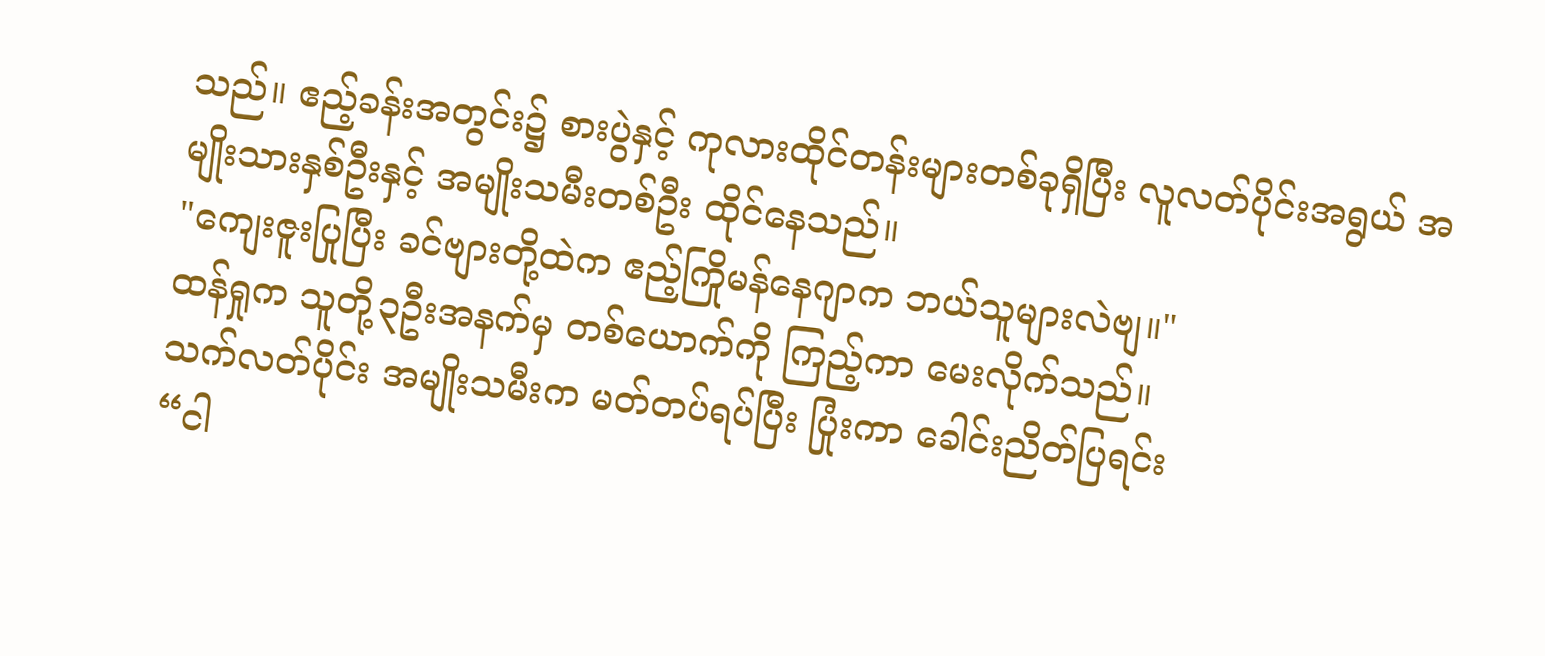သည်။ ဧည့်ခန်းအတွင်း၌ စားပွဲနှင့် ကုလားထိုင်တန်းများတစ်ခုရှိပြီး လူလတ်ပိုင်းအရွယ် အမျိုးသားနှစ်ဦးနှင့် အမျိုးသမီးတစ်ဦး ထိုင်နေသည်။
"ကျေးဇူးပြုပြီး ခင်ဗျားတို့ထဲက ဧည့်ကြိုမန်နေဂျာက ဘယ်သူများလဲဗျ။"
ထန်ရှုက သူတို့၃ဦးအနက်မှ တစ်ယောက်ကို ကြည့်ကာ မေးလိုက်သည်။
သက်လတ်ပိုင်း အမျိုးသမီးက မတ်တပ်ရပ်ပြီး ပြုံးကာ ခေါင်းညိတ်ပြရင်း
“ငါ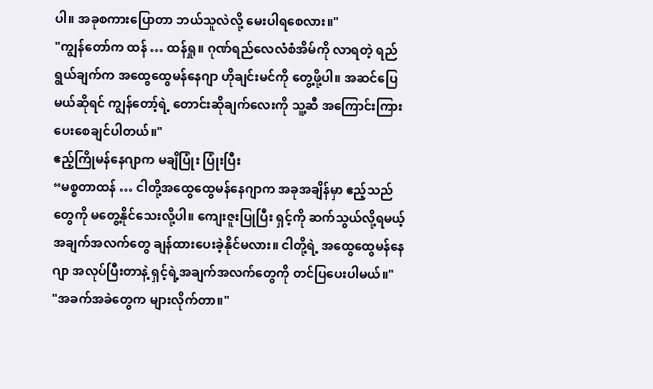ပါ။ အခုစကားပြောတာ ဘယ်သူလဲလို့ မေးပါရစေလား။"
"ကျွန်တော်က ထန် … ထန်ရှု။ ဂုဏ်ရည်လေလံစံအိမ်ကို လာရတဲ့ ရည်ရွယ်ချက်က အထွေထွေမန်နေဂျာ ဟိုချင်းမင်ကို တွေ့ဖို့ပါ။ အဆင်ပြေမယ်ဆိုရင် ကျွန်တော့်ရဲ့ တောင်းဆိုချက်လေးကို သူ့ဆီ အကြောင်းကြားပေးစေချင်ပါတယ်။"
ဧည့်ကြိုမန်နေဂျာက မချိပြုံး ပြုံးပြီး
“မစ္စတာထန် … ငါတို့အထွေထွေမန်နေဂျာက အခုအချိန်မှာ ဧည့်သည်တွေကို မတွေ့နိုင်သေးလို့ပါ။ ကျေးဇူးပြုပြီး ရှင့်ကို ဆက်သွယ်လို့ရမယ့် အချက်အလက်တွေ ချန်ထားပေးခဲ့နိုင်မလား။ ငါတို့ရဲ့ အထွေထွေမန်နေဂျာ အလုပ်ပြီးတာနဲ့ ရှင့်ရဲ့အချက်အလက်တွေကို တင်ပြပေးပါမယ်။"
"အခက်အခဲတွေက များလိုက်တာ။"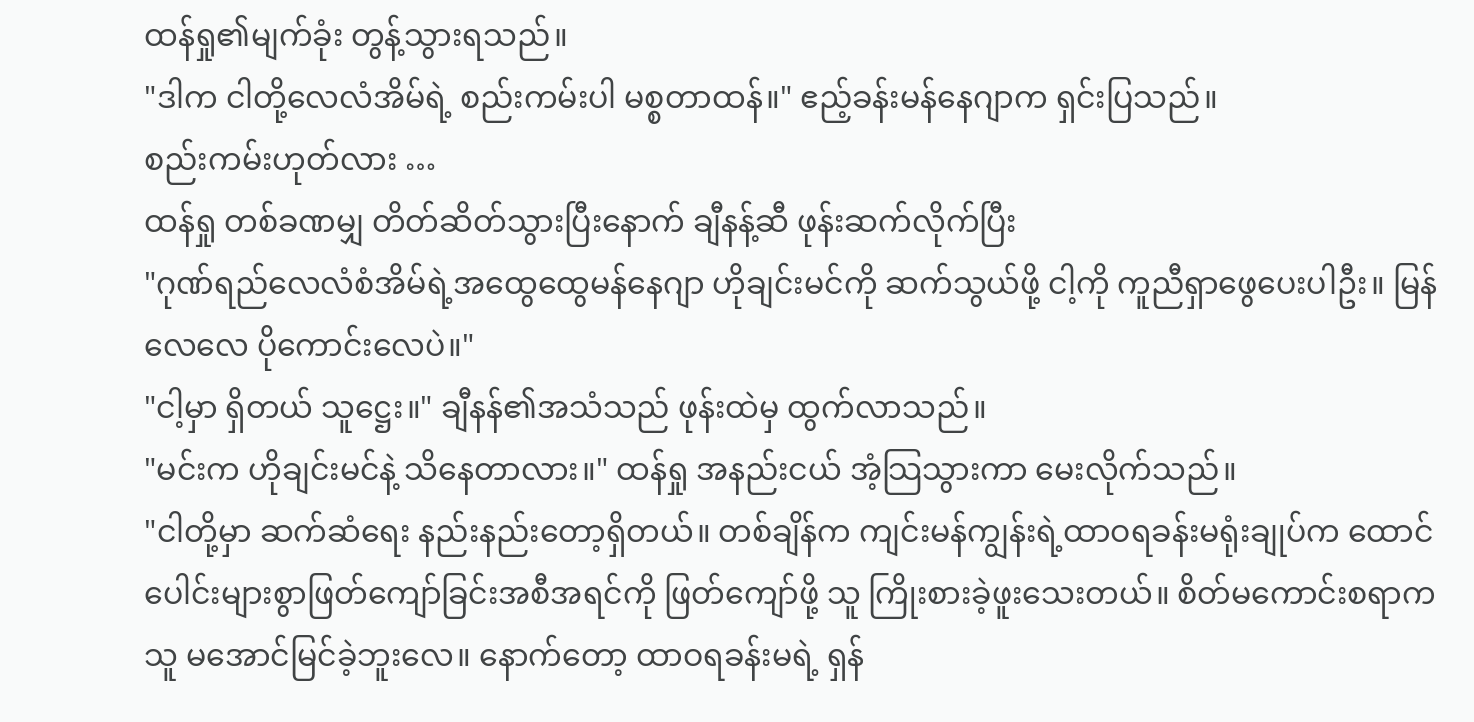ထန်ရှု၏မျက်ခုံး တွန့်သွားရသည်။
"ဒါက ငါတို့လေလံအိမ်ရဲ့ စည်းကမ်းပါ မစ္စတာထန်။" ဧည့်ခန်းမန်နေဂျာက ရှင်းပြသည်။
စည်းကမ်းဟုတ်လား …
ထန်ရှု တစ်ခဏမျှ တိတ်ဆိတ်သွားပြီးနောက် ချီနန့်ဆီ ဖုန်းဆက်လိုက်ပြီး
"ဂုဏ်ရည်လေလံစံအိမ်ရဲ့အထွေထွေမန်နေဂျာ ဟိုချင်းမင်ကို ဆက်သွယ်ဖို့ ငါ့ကို ကူညီရှာဖွေပေးပါဦး။ မြန်လေလေ ပိုကောင်းလေပဲ။"
"ငါ့မှာ ရှိတယ် သူဋ္ဌေး။" ချီနန်၏အသံသည် ဖုန်းထဲမှ ထွက်လာသည်။
"မင်းက ဟိုချင်းမင်နဲ့ သိနေတာလား။" ထန်ရှု အနည်းငယ် အံ့သြသွားကာ မေးလိုက်သည်။
"ငါတို့မှာ ဆက်ဆံရေး နည်းနည်းတော့ရှိတယ်။ တစ်ချိန်က ကျင်းမန်ကျွန်းရဲ့ထာဝရခန်းမရုံးချုပ်က ထောင်ပေါင်းများစွာဖြတ်ကျော်ခြင်းအစီအရင်ကို ဖြတ်ကျော်ဖို့ သူ ကြိုးစားခဲ့ဖူးသေးတယ်။ စိတ်မကောင်းစရာက သူ မအောင်မြင်ခဲ့ဘူးလေ။ နောက်တော့ ထာဝရခန်းမရဲ့ ရှန်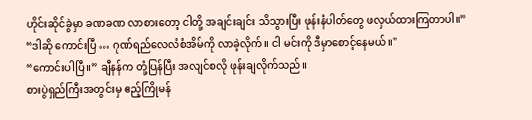ဟိုင်းဆိုင်ခွဲမှာ ခဏခဏ လာစားတော့ ငါတို့ အချင်းချင်း သိသွားပြီး ဖုန်းနံပါတ်တွေ ဖလှယ်ထားကြတာပါ။”
“ဒါဆို ကောင်းပြီ … ဂုဏ်ရည်လေလံစံအိမ်ကို လာခဲ့လိုက်။ ငါ မင်းကို ဒီမှာစောင့်နေမယ်။"
“ကောင်းပါပြီ။” ချီနန်က တုံ့ပြန်ပြီး အလျင်စလို ဖုန်းချလိုက်သည်။
စားပွဲရှည်ကြီးအတွင်းမှ ဧည့်ကြိုမန်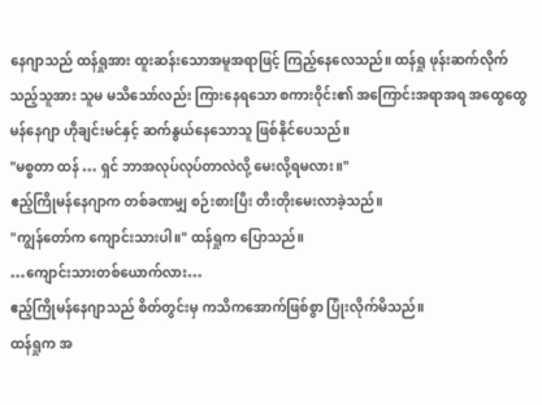နေဂျာသည် ထန်ရှုအား ထူးဆန်းသောအမူအရာဖြင့် ကြည့်နေလေသည်။ ထန်ရှု ဖုန်းဆက်လိုက်သည့်သူအား သူမ မသိသော်လည်း ကြားနေရသော စကားဝိုင်း၏ အကြောင်းအရာအရ အထွေထွေမန်နေဂျာ ဟိုချင်းမင်နှင့် ဆက်နွယ်နေသောသူ ဖြစ်နိုင်ပေသည်။
"မစ္စတာ ထန် … ရှင် ဘာအလုပ်လုပ်တာလဲလို့ မေးလို့ရမလား။"
ဧည့်ကြိုမန်နေဂျာက တစ်ခဏမျှ စဉ်းစားပြီး တီးတိုးမေးလာခဲ့သည်။
"ကျွန်တော်က ကျောင်းသားပါ။" ထန်ရှုက ပြောသည်။
…ကျောင်းသားတစ်ယောက်လား…
ဧည့်ကြိုမန်နေဂျာသည် စိတ်တွင်းမှ ကသိကအောက်ဖြစ်စွာ ပြုံးလိုက်မိသည်။
ထန်ရှုက အ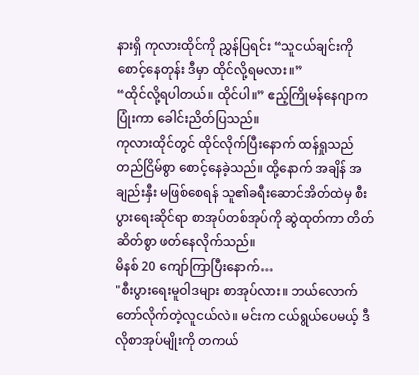နားရှိ ကုလားထိုင်ကို ညွှန်ပြရင်း “သူငယ်ချင်းကို စောင့်နေတုန်း ဒီမှာ ထိုင်လို့ရမလား။”
“ထိုင်လို့ရပါတယ်။ ထိုင်ပါ။” ဧည့်ကြိုမန်နေဂျာက ပြုံးကာ ခေါင်းညိတ်ပြသည်။
ကုလားထိုင်တွင် ထိုင်လိုက်ပြီးနောက် ထန်ရှုသည် တည်ငြိမ်စွာ စောင့်နေခဲ့သည်။ ထို့နောက် အချိန် အချည်းနှီး မဖြစ်စေရန် သူ၏ခရီးဆောင်အိတ်ထဲမှ စီးပွားရေးဆိုင်ရာ စာအုပ်တစ်အုပ်ကို ဆွဲထုတ်ကာ တိတ်ဆိတ်စွာ ဖတ်နေလိုက်သည်။
မိနစ် 20 ကျော်ကြာပြီးနောက်…
"စီးပွားရေးမူဝါဒများ စာအုပ်လား။ ဘယ်လောက် တော်လိုက်တဲ့လူငယ်လဲ။ မင်းက ငယ်ရွယ်ပေမယ့် ဒီလိုစာအုပ်မျိုးကို တကယ်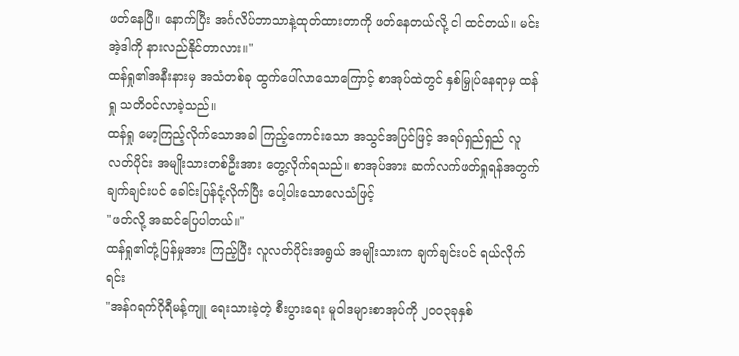ဖတ်နေပြီ။ နောက်ပြီး အင်္ဂလိပ်ဘာသာနဲ့ထုတ်ထားတာကို ဖတ်နေတယ်လို့ ငါ ထင်တယ်။ မင်း အဲ့ဒါကို နားလည်နိုင်တာလား။"
ထန်ရှု၏အနီးနားမှ အသံတစ်ခု ထွက်ပေါ်လာသောကြောင့် စာအုပ်ထဲတွင် နှစ်မြှုပ်နေရာမှ ထန်ရှု သတိဝင်လာခဲ့သည်။
ထန်ရှု မော့ကြည့်လိုက်သောအခါ ကြည့်ကောင်းသော အသွင်အပြင်ဖြင့် အရပ်ရှည်ရှည် လူလတ်ပိုင်း အမျိုးသားတစ်ဦးအား တွေ့လိုက်ရသည်။ စာအုပ်အား ဆက်လက်ဖတ်ရှုရန်အတွက် ချက်ချင်းပင် ခေါင်းပြန်ငုံ့လိုက်ပြီး ပေါ့ပါးသောလေသံဖြင့်
"ဖတ်လို့ အဆင်ပြေပါတယ်။"
ထန်ရှု၏တုံ့ပြန်မှုအား ကြည့်ပြီး လူလတ်ပိုင်းအရွယ် အမျိုးသားက ချက်ချင်းပင် ရယ်လိုက်ရင်း
"အန်ဂရက်ဂိုရီမန့်ကျူ ရေးသားခဲ့တဲ့ စီးပွားရေး မူဝါဒများစာအုပ်ကို ၂၀၀၃ခုနှစ်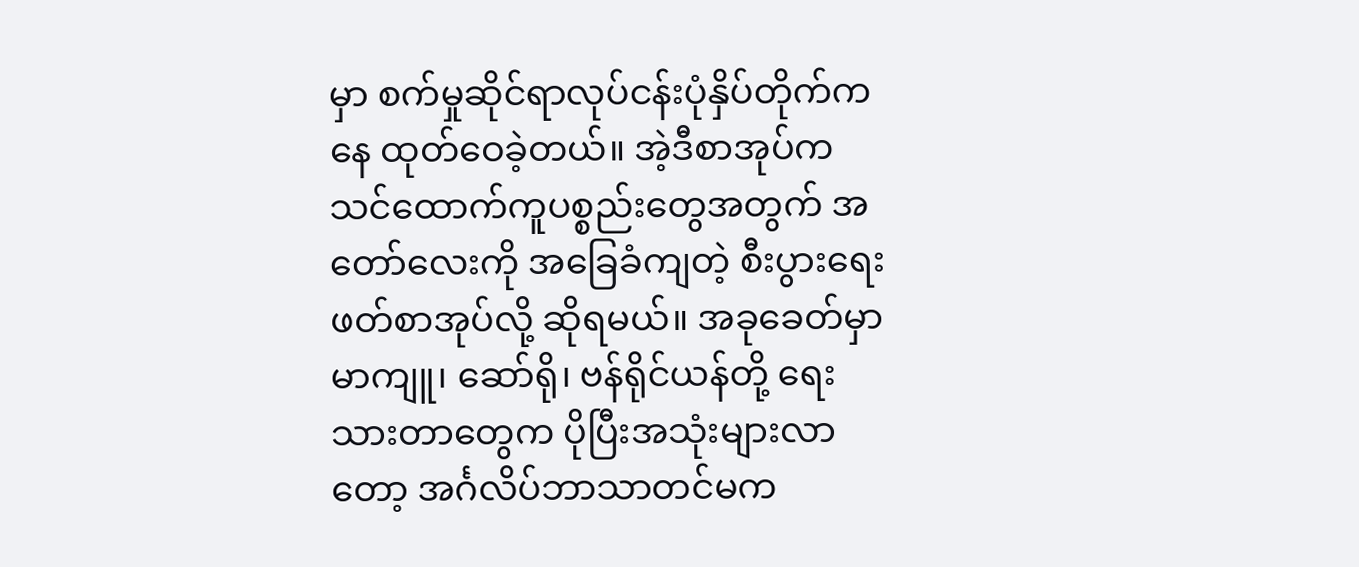မှာ စက်မှုဆိုင်ရာလုပ်ငန်းပုံနှိပ်တိုက်ကနေ ထုတ်ဝေခဲ့တယ်။ အဲ့ဒီစာအုပ်က သင်ထောက်ကူပစ္စည်းတွေအတွက် အတော်လေးကို အခြေခံကျတဲ့ စီးပွားရေးဖတ်စာအုပ်လို့ ဆိုရမယ်။ အခုခေတ်မှာ မာကျူ၊ ဆော်ရို၊ ဗန်ရိုင်ယန်တို့ ရေးသားတာတွေက ပိုပြီးအသုံးများလာတော့ အင်္ဂလိပ်ဘာသာတင်မက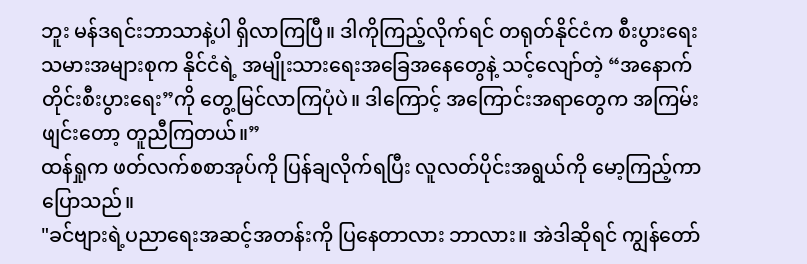ဘူး မန်ဒရင်းဘာသာနဲ့ပါ ရှိလာကြပြီ။ ဒါကိုကြည့်လိုက်ရင် တရုတ်နိုင်ငံက စီးပွားရေးသမားအများစုက နိုင်ငံရဲ့ အမျိုးသားရေးအခြေအနေတွေနဲ့ သင့်လျော်တဲ့ “အနောက်တိုင်းစီးပွားရေး”ကို တွေ့မြင်လာကြပုံပဲ။ ဒါကြောင့် အကြောင်းအရာတွေက အကြမ်းဖျင်းတော့ တူညီကြတယ်။”
ထန်ရှုက ဖတ်လက်စစာအုပ်ကို ပြန်ချလိုက်ရပြီး လူလတ်ပိုင်းအရွယ်ကို မော့ကြည့်ကာ ပြောသည်။
"ခင်ဗျားရဲ့ပညာရေးအဆင့်အတန်းကို ပြနေတာလား ဘာလား။ အဲဒါဆိုရင် ကျွန်တော်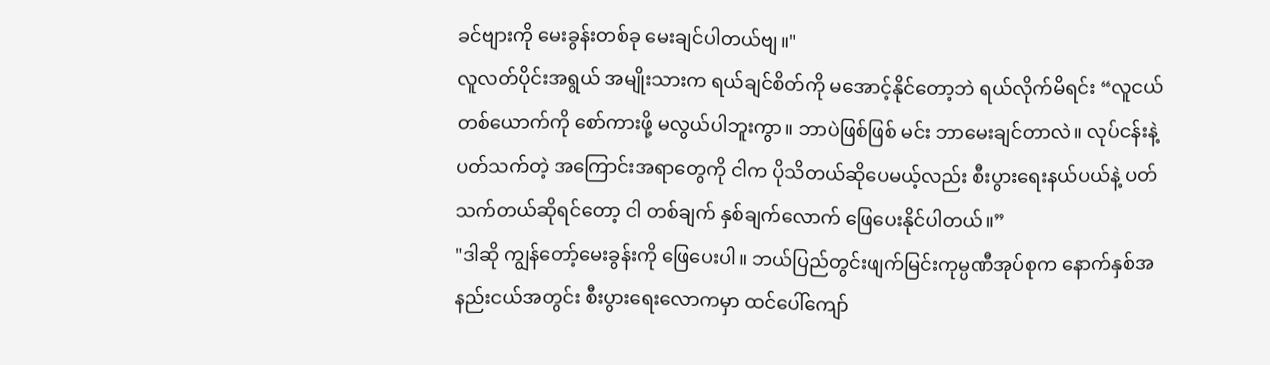ခင်ဗျားကို မေးခွန်းတစ်ခု မေးချင်ပါတယ်ဗျ။"
လူလတ်ပိုင်းအရွယ် အမျိုးသားက ရယ်ချင်စိတ်ကို မအောင့်နိုင်တော့ဘဲ ရယ်လိုက်မိရင်း “လူငယ်တစ်ယောက်ကို စော်ကားဖို့ မလွယ်ပါဘူးကွာ။ ဘာပဲဖြစ်ဖြစ် မင်း ဘာမေးချင်တာလဲ။ လုပ်ငန်းနဲ့ပတ်သက်တဲ့ အကြောင်းအရာတွေကို ငါက ပိုသိတယ်ဆိုပေမယ့်လည်း စီးပွားရေးနယ်ပယ်နဲ့ ပတ်သက်တယ်ဆိုရင်တော့ ငါ တစ်ချက် နှစ်ချက်လောက် ဖြေပေးနိုင်ပါတယ်။”
"ဒါဆို ကျွန်တော့်မေးခွန်းကို ဖြေပေးပါ။ ဘယ်ပြည်တွင်းဖျက်မြင်းကုမ္ပဏီအုပ်စုက နောက်နှစ်အနည်းငယ်အတွင်း စီးပွားရေးလောကမှာ ထင်ပေါ်ကျော်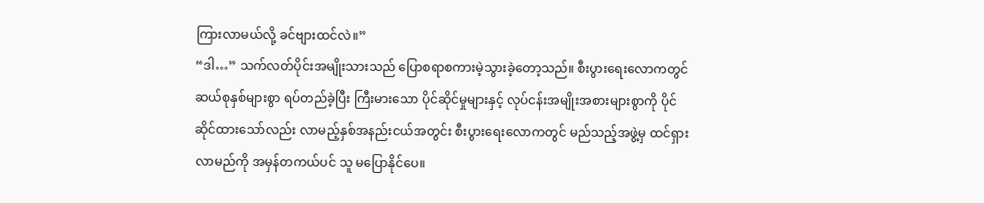ကြားလာမယ်လို့ ခင်ဗျားထင်လဲ။”
“ဒါ…” သက်လတ်ပိုင်းအမျိုးသားသည် ပြောစရာစကားမဲ့သွားခဲ့တော့သည်။ စီးပွားရေးလောကတွင် ဆယ်စုနှစ်များစွာ ရပ်တည်ခဲ့ပြီး ကြီးမားသော ပိုင်ဆိုင်မှုများနှင့် လုပ်ငန်းအမျိုးအစားများစွာကို ပိုင်ဆိုင်ထားသော်လည်း လာမည့်နှစ်အနည်းငယ်အတွင်း စီးပွားရေးလောကတွင် မည်သည့်အဖွဲ့မှ ထင်ရှားလာမည်ကို အမှန်တကယ်ပင် သူ မပြောနိုင်ပေ။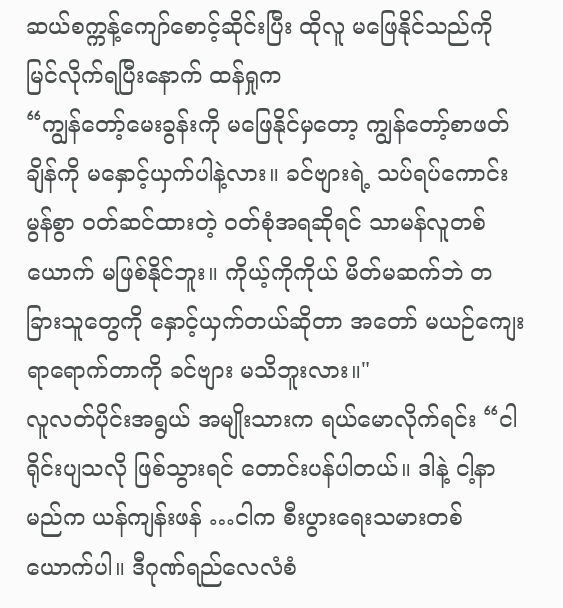ဆယ်စက္ကန့်ကျော်စောင့်ဆိုင်းပြီး ထိုလူ မဖြေနိုင်သည်ကို မြင်လိုက်ရပြီးနောက် ထန်ရှုက
“ကျွန်တော့်မေးခွန်းကို မဖြေနိုင်မှတော့ ကျွန်တော့်စာဖတ်ချိန်ကို မနှောင့်ယှက်ပါနဲ့လား။ ခင်ဗျားရဲ့ သပ်ရပ်ကောင်းမွန်စွာ ဝတ်ဆင်ထားတဲ့ ဝတ်စုံအရဆိုရင် သာမန်လူတစ်ယောက် မဖြစ်နိုင်ဘူး။ ကိုယ့်ကိုကိုယ် မိတ်မဆက်ဘဲ တခြားသူတွေကို နှောင့်ယှက်တယ်ဆိုတာ အတော် မယဉ်ကျေးရာရောက်တာကို ခင်ဗျား မသိဘူးလား။"
လူလတ်ပိုင်းအရွယ် အမျိုးသားက ရယ်မောလိုက်ရင်း “ငါ ရိုင်းပျသလို ဖြစ်သွားရင် တောင်းပန်ပါတယ်။ ဒါနဲ့ ငါ့နာမည်က ယန်ကျန်းဖန် …ငါက စီးပွားရေးသမားတစ်ယောက်ပါ။ ဒီဂုဏ်ရည်လေလံစံ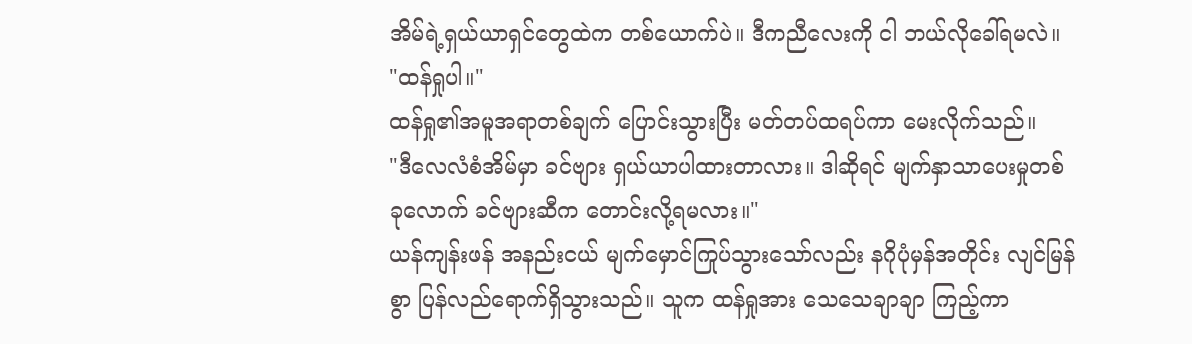အိမ်ရဲ့ရှယ်ယာရှင်တွေထဲက တစ်ယောက်ပဲ။ ဒီကညီလေးကို ငါ ဘယ်လိုခေါ်ရမလဲ။
"ထန်ရှုပါ။"
ထန်ရှု၏အမူအရာတစ်ချက် ပြောင်းသွားပြီး မတ်တပ်ထရပ်ကာ မေးလိုက်သည်။
"ဒီလေလံစံအိမ်မှာ ခင်ဗျား ရှယ်ယာပါထားတာလား။ ဒါဆိုရင် မျက်နှာသာပေးမှုတစ်ခုလောက် ခင်ဗျားဆီက တောင်းလို့ရမလား။"
ယန်ကျန်းဖန် အနည်းငယ် မျက်မှောင်ကြုပ်သွားသော်လည်း နဂိုပုံမှန်အတိုင်း လျင်မြန်စွာ ပြန်လည်ရောက်ရှိသွားသည်။ သူက ထန်ရှုအား သေသေချာချာ ကြည့်ကာ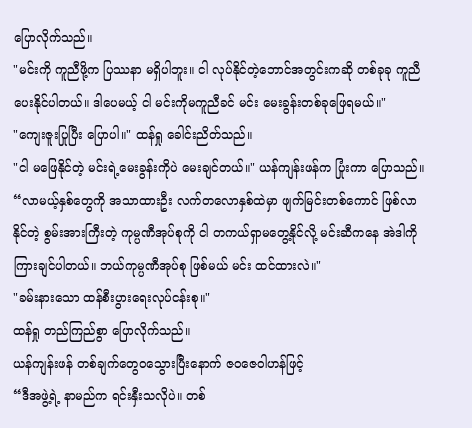ပြောလိုက်သည်။
"မင်းကို ကူညီဖို့က ပြဿနာ မရှိပါဘူး။ ငါ လုပ်နိုင်တဲ့ဘောင်အတွင်းကဆို တစ်ခုခု ကူညီပေးနိုင်ပါတယ်။ ဒါပေမယ့် ငါ မင်းကိုမကူညီခင် မင်း မေးခွန်းတစ်ခုဖြေရမယ်။"
"ကျေးဇူးပြုပြီး ပြောပါ။" ထန်ရှု ခေါင်းညိတ်သည်။
"ငါ မဖြေနိုင်တဲ့ မင်းရဲ့မေးခွန်းကိုပဲ မေးချင်တယ်။" ယန်ကျန်းဖန်က ပြုံးကာ ပြောသည်။
“လာမယ့်နှစ်တွေကို အသာထားဦး လက်တလောနှစ်ထဲမှာ ဖျက်မြင်းတစ်ကောင် ဖြစ်လာနိုင်တဲ့ စွမ်းအားကြီးတဲ့ ကုမ္ပဏီအုပ်စုကို ငါ တကယ်ရှာမတွေ့နိုင်လို့ မင်းဆီကနေ အဲဒါကို ကြားချင်ပါတယ်။ ဘယ်ကုမ္ပဏီအုပ်စု ဖြစ်မယ် မင်း ထင်ထားလဲ။"
"ခမ်းနားသော ထန်စီးပွားရေးလုပ်ငန်းစု။"
ထန်ရှု တည်ကြည်စွာ ပြောလိုက်သည်။
ယန်ကျန်းဖန် တစ်ချက်တွေဝသွေားပြီးနောက် ဇဝဇေဝါဟန်ဖြင့်
“ဒီအဖွဲ့ရဲ့ နာမည်က ရင်းနှီးသလိုပဲ။ တစ်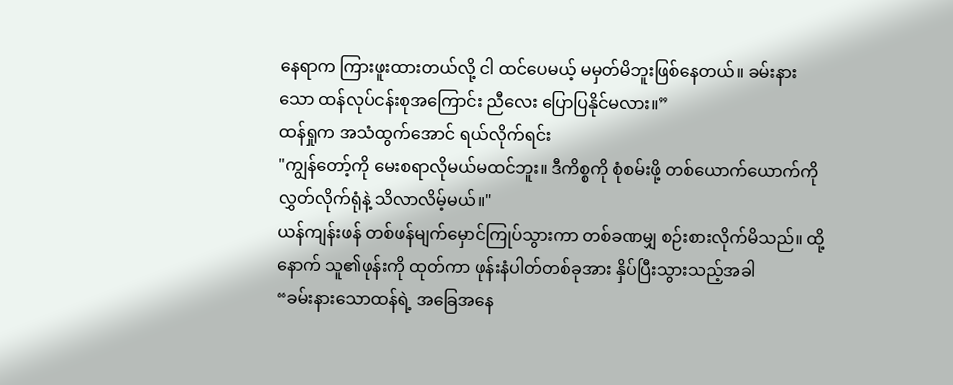နေရာက ကြားဖူးထားတယ်လို့ ငါ ထင်ပေမယ့် မမှတ်မိဘူးဖြစ်နေတယ်။ ခမ်းနားသော ထန်လုပ်ငန်းစုအကြောင်း ညီလေး ပြောပြနိုင်မလား။”
ထန်ရှုက အသံထွက်အောင် ရယ်လိုက်ရင်း
"ကျွန်တော့်ကို မေးစရာလိုမယ်မထင်ဘူး။ ဒီကိစ္စကို စုံစမ်းဖို့ တစ်ယောက်ယောက်ကို လွှတ်လိုက်ရုံနဲ့ သိလာလိမ့်မယ်။"
ယန်ကျန်းဖန် တစ်ဖန်မျက်မှောင်ကြုပ်သွားကာ တစ်ခဏမျှ စဉ်းစားလိုက်မိသည်။ ထို့နောက် သူ၏ဖုန်းကို ထုတ်ကာ ဖုန်းနံပါတ်တစ်ခုအား နှိပ်ပြီးသွားသည့်အခါ
“ခမ်းနားသောထန်ရဲ့ အခြေအနေ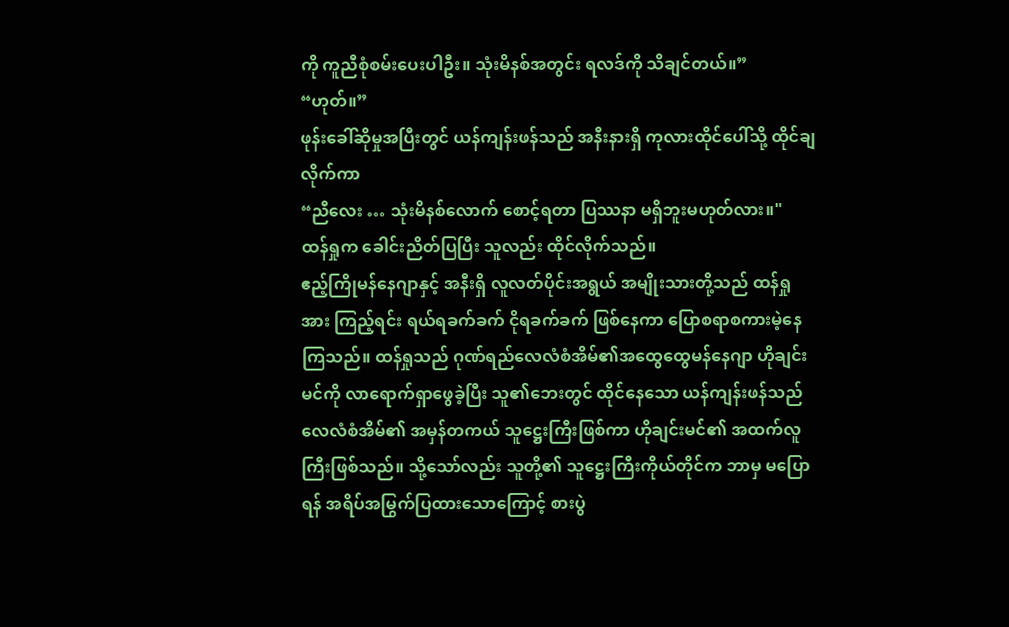ကို ကူညီစုံစမ်းပေးပါဦး။ သုံးမိနစ်အတွင်း ရလဒ်ကို သိချင်တယ်။”
“ဟုတ်။”
ဖုန်းခေါ်ဆိုမှုအပြီးတွင် ယန်ကျန်းဖန်သည် အနီးနားရှိ ကုလားထိုင်ပေါ်သို့ ထိုင်ချလိုက်ကာ
“ညီလေး … သုံးမိနစ်လောက် စောင့်ရတာ ပြဿနာ မရှိဘူးမဟုတ်လား။"
ထန်ရှုက ခေါင်းညိတ်ပြပြီး သူလည်း ထိုင်လိုက်သည်။
ဧည့်ကြိုမန်နေဂျာနှင့် အနီးရှိ လူလတ်ပိုင်းအရွယ် အမျိုးသားတို့သည် ထန်ရှုအား ကြည့်ရင်း ရယ်ရခက်ခက် ငိုရခက်ခက် ဖြစ်နေကာ ပြောစရာစကားမဲ့နေကြသည်။ ထန်ရှုသည် ဂုဏ်ရည်လေလံစံအိမ်၏အထွေထွေမန်နေဂျာ ဟိုချင်းမင်ကို လာရောက်ရှာဖွေခဲ့ပြီး သူ၏ဘေးတွင် ထိုင်နေသော ယန်ကျန်းဖန်သည် လေလံစံအိမ်၏ အမှန်တကယ် သူဋ္ဌေးကြီးဖြစ်ကာ ဟိုချင်းမင်၏ အထက်လူကြီးဖြစ်သည်။ သို့သော်လည်း သူတို့၏ သူဋ္ဌေးကြီးကိုယ်တိုင်က ဘာမှ မပြောရန် အရိပ်အမြွက်ပြထားသောကြောင့် စားပွဲ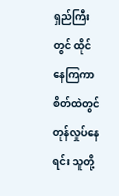ရှည်ကြီးတွင် ထိုင်နေကြကာ စိတ်ထဲတွင် တုန်လှုပ်နေရင်း သူတို့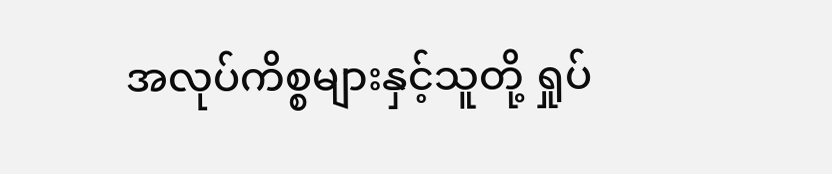အလုပ်ကိစ္စများနှင့်သူတို့ ရှုပ်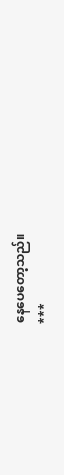နေပေတော့သည်။
***